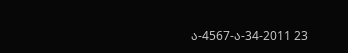ა-4567-ა-34-2011 23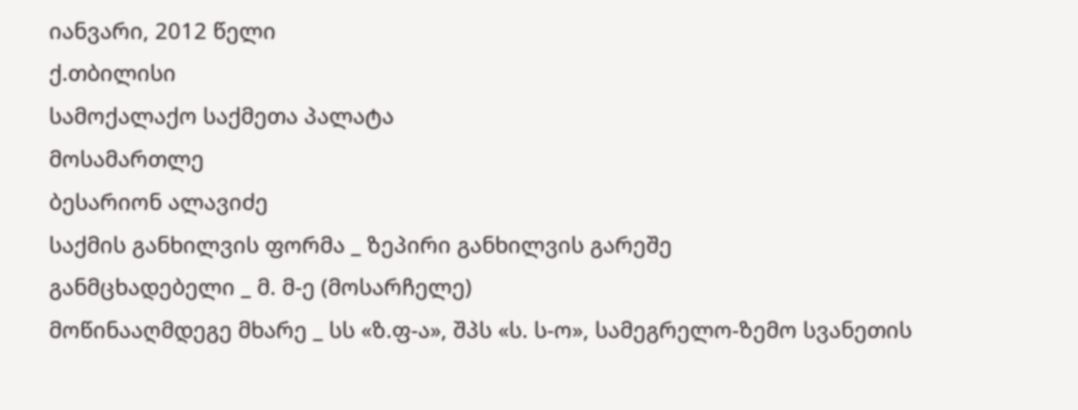იანვარი, 2012 წელი
ქ.თბილისი
სამოქალაქო საქმეთა პალატა
მოსამართლე
ბესარიონ ალავიძე
საქმის განხილვის ფორმა _ ზეპირი განხილვის გარეშე
განმცხადებელი _ მ. მ-ე (მოსარჩელე)
მოწინააღმდეგე მხარე _ სს «ზ.ფ-ა», შპს «ს. ს-ო», სამეგრელო-ზემო სვანეთის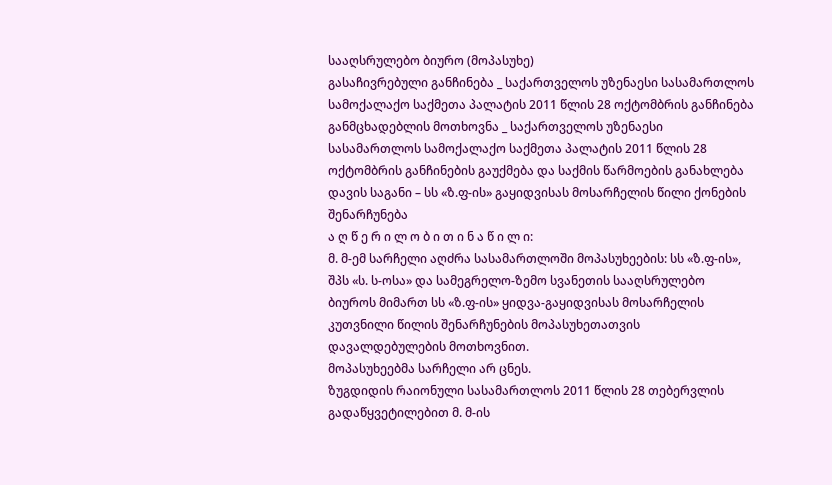სააღსრულებო ბიურო (მოპასუხე)
გასაჩივრებული განჩინება _ საქართველოს უზენაესი სასამართლოს სამოქალაქო საქმეთა პალატის 2011 წლის 28 ოქტომბრის განჩინება
განმცხადებლის მოთხოვნა _ საქართველოს უზენაესი სასამართლოს სამოქალაქო საქმეთა პალატის 2011 წლის 28 ოქტომბრის განჩინების გაუქმება და საქმის წარმოების განახლება
დავის საგანი – სს «ზ.ფ-ის» გაყიდვისას მოსარჩელის წილი ქონების შენარჩუნება
ა ღ წ ე რ ი ლ ო ბ ი თ ი ნ ა წ ი ლ ი:
მ. მ-ემ სარჩელი აღძრა სასამართლოში მოპასუხეების: სს «ზ.ფ-ის», შპს «ს. ს-ოსა» და სამეგრელო-ზემო სვანეთის სააღსრულებო ბიუროს მიმართ სს «ზ.ფ-ის» ყიდვა-გაყიდვისას მოსარჩელის კუთვნილი წილის შენარჩუნების მოპასუხეთათვის დავალდებულების მოთხოვნით.
მოპასუხეებმა სარჩელი არ ცნეს.
ზუგდიდის რაიონული სასამართლოს 2011 წლის 28 თებერვლის გადაწყვეტილებით მ. მ-ის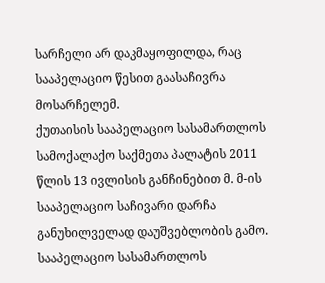სარჩელი არ დაკმაყოფილდა, რაც სააპელაციო წესით გაასაჩივრა მოსარჩელემ.
ქუთაისის სააპელაციო სასამართლოს სამოქალაქო საქმეთა პალატის 2011 წლის 13 ივლისის განჩინებით მ. მ-ის სააპელაციო საჩივარი დარჩა განუხილველად დაუშვებლობის გამო.
სააპელაციო სასამართლოს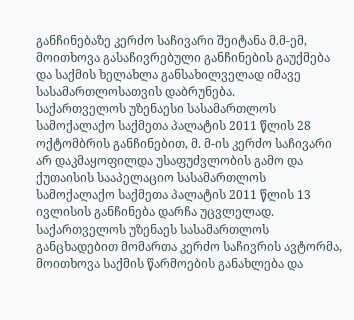განჩინებაზე კერძო საჩივარი შეიტანა მ.მ-ემ, მოითხოვა გასაჩივრებული განჩინების გაუქმება და საქმის ხელახლა განსახილველად იმავე სასამართლოსათვის დაბრუნება.
საქართველოს უზენაესი სასამართლოს სამოქალაქო საქმეთა პალატის 2011 წლის 28 ოქტომბრის განჩინებით, მ. მ-ის კერძო საჩივარი არ დაკმაყოფილდა უსაფუძვლობის გამო და ქუთაისის სააპელაციო სასამართლოს სამოქალაქო საქმეთა პალატის 2011 წლის 13 ივლისის განჩინება დარჩა უცვლელად.
საქართველოს უზენაეს სასამართლოს განცხადებით მომართა კერძო საჩივრის ავტორმა, მოითხოვა საქმის წარმოების განახლება და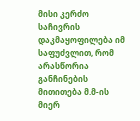მისი კერძო საჩივრის დაკმაყოფილება იმ საფუძვლით, რომ არასწორია განჩინების მითითება მ.მ-ის მიერ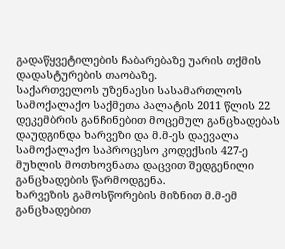გადაწყვეტილების ჩაბარებაზე უარის თქმის დადასტურების თაობაზე.
საქართველოს უზენაესი სასამართლოს სამოქალაქო საქმეთა პალატის 2011 წლის 22 დეკემბრის განჩინებით მოცემულ განცხადებას დაუდგინდა ხარვეზი და მ.მ-ეს დაევალა სამოქალაქო საპროცესო კოდექსის 427-ე მუხლის მოთხოვნათა დაცვით შედგენილი განცხადების წარმოდგენა.
ხარვეზის გამოსწორების მიზნით მ.მ-ემ განცხადებით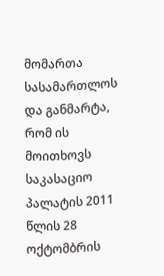მომართა სასამართლოს და განმარტა, რომ ის მოითხოვს საკასაციო პალატის 2011 წლის 28 ოქტომბრის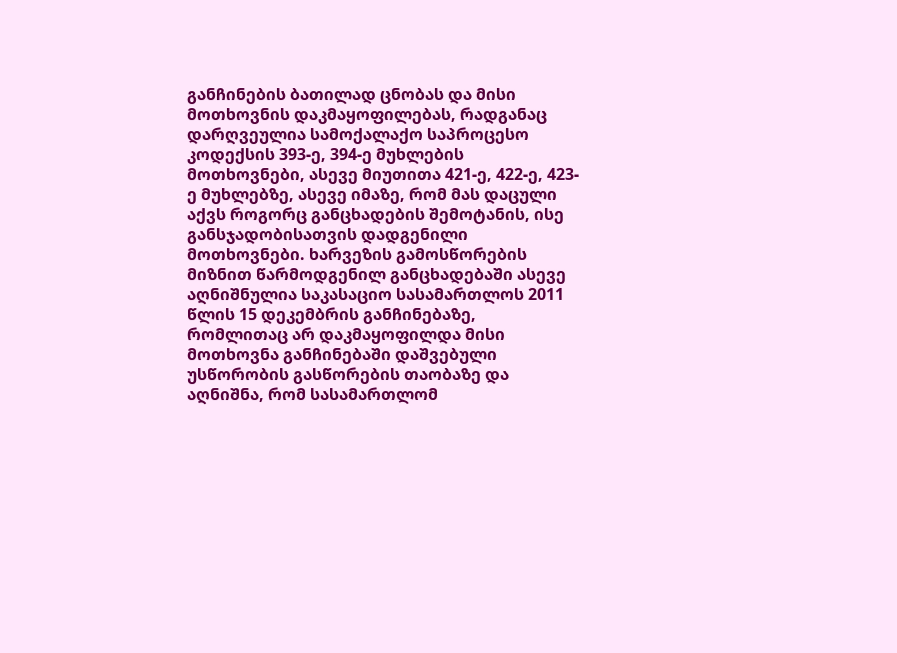განჩინების ბათილად ცნობას და მისი მოთხოვნის დაკმაყოფილებას, რადგანაც დარღვეულია სამოქალაქო საპროცესო კოდექსის 393-ე, 394-ე მუხლების მოთხოვნები, ასევე მიუთითა 421-ე, 422-ე, 423-ე მუხლებზე, ასევე იმაზე, რომ მას დაცული აქვს როგორც განცხადების შემოტანის, ისე განსჯადობისათვის დადგენილი მოთხოვნები. ხარვეზის გამოსწორების მიზნით წარმოდგენილ განცხადებაში ასევე აღნიშნულია საკასაციო სასამართლოს 2011 წლის 15 დეკემბრის განჩინებაზე, რომლითაც არ დაკმაყოფილდა მისი მოთხოვნა განჩინებაში დაშვებული უსწორობის გასწორების თაობაზე და აღნიშნა, რომ სასამართლომ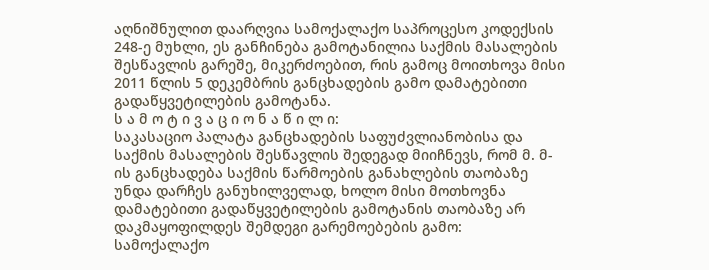აღნიშნულით დაარღვია სამოქალაქო საპროცესო კოდექსის 248-ე მუხლი, ეს განჩინება გამოტანილია საქმის მასალების შესწავლის გარეშე, მიკერძოებით, რის გამოც მოითხოვა მისი 2011 წლის 5 დეკემბრის განცხადების გამო დამატებითი გადაწყვეტილების გამოტანა.
ს ა მ ო ტ ი ვ ა ც ი ო ნ ა წ ი ლ ი:
საკასაციო პალატა განცხადების საფუძვლიანობისა და საქმის მასალების შესწავლის შედეგად მიიჩნევს, რომ მ. მ-ის განცხადება საქმის წარმოების განახლების თაობაზე უნდა დარჩეს განუხილველად, ხოლო მისი მოთხოვნა დამატებითი გადაწყვეტილების გამოტანის თაობაზე არ დაკმაყოფილდეს შემდეგი გარემოებების გამო:
სამოქალაქო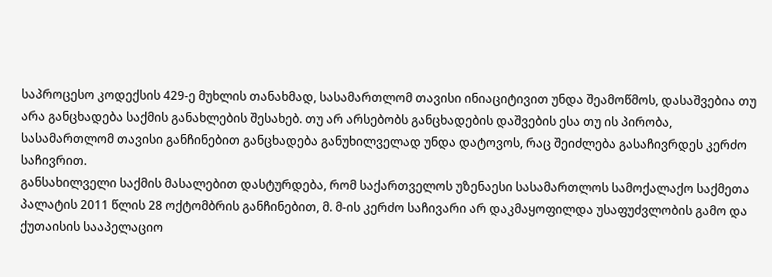საპროცესო კოდექსის 429-ე მუხლის თანახმად, სასამართლომ თავისი ინიაციტივით უნდა შეამოწმოს, დასაშვებია თუ არა განცხადება საქმის განახლების შესახებ. თუ არ არსებობს განცხადების დაშვების ესა თუ ის პირობა, სასამართლომ თავისი განჩინებით განცხადება განუხილველად უნდა დატოვოს, რაც შეიძლება გასაჩივრდეს კერძო საჩივრით.
განსახილველი საქმის მასალებით დასტურდება, რომ საქართველოს უზენაესი სასამართლოს სამოქალაქო საქმეთა პალატის 2011 წლის 28 ოქტომბრის განჩინებით, მ. მ-ის კერძო საჩივარი არ დაკმაყოფილდა უსაფუძვლობის გამო და ქუთაისის სააპელაციო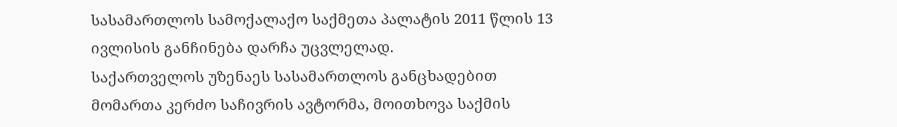სასამართლოს სამოქალაქო საქმეთა პალატის 2011 წლის 13 ივლისის განჩინება დარჩა უცვლელად.
საქართველოს უზენაეს სასამართლოს განცხადებით მომართა კერძო საჩივრის ავტორმა, მოითხოვა საქმის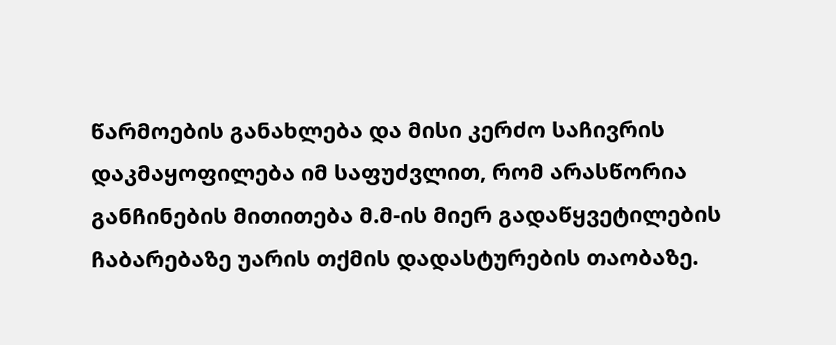წარმოების განახლება და მისი კერძო საჩივრის დაკმაყოფილება იმ საფუძვლით, რომ არასწორია განჩინების მითითება მ.მ-ის მიერ გადაწყვეტილების ჩაბარებაზე უარის თქმის დადასტურების თაობაზე.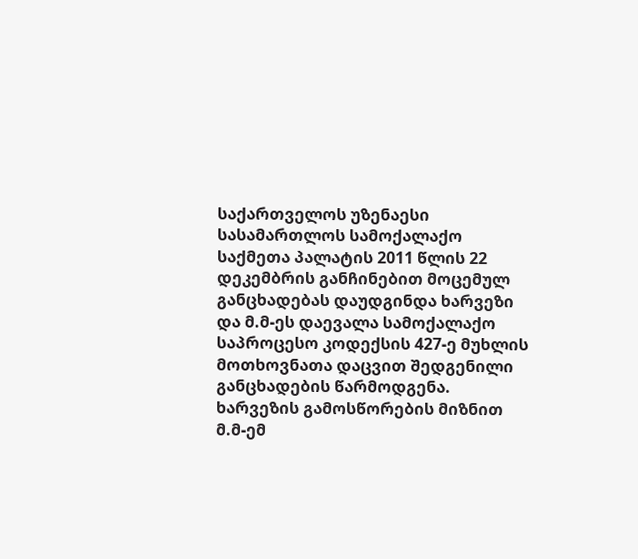საქართველოს უზენაესი სასამართლოს სამოქალაქო საქმეთა პალატის 2011 წლის 22 დეკემბრის განჩინებით მოცემულ განცხადებას დაუდგინდა ხარვეზი და მ.მ-ეს დაევალა სამოქალაქო საპროცესო კოდექსის 427-ე მუხლის მოთხოვნათა დაცვით შედგენილი განცხადების წარმოდგენა.
ხარვეზის გამოსწორების მიზნით მ.მ-ემ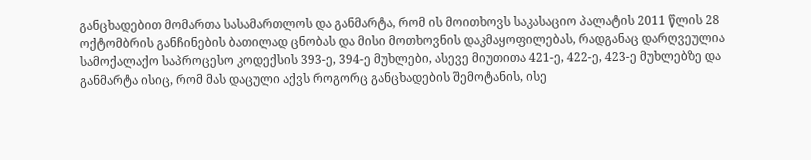განცხადებით მომართა სასამართლოს და განმარტა, რომ ის მოითხოვს საკასაციო პალატის 2011 წლის 28 ოქტომბრის განჩინების ბათილად ცნობას და მისი მოთხოვნის დაკმაყოფილებას, რადგანაც დარღვეულია სამოქალაქო საპროცესო კოდექსის 393-ე, 394-ე მუხლები, ასევე მიუთითა 421-ე, 422-ე, 423-ე მუხლებზე და განმარტა ისიც, რომ მას დაცული აქვს როგორც განცხადების შემოტანის, ისე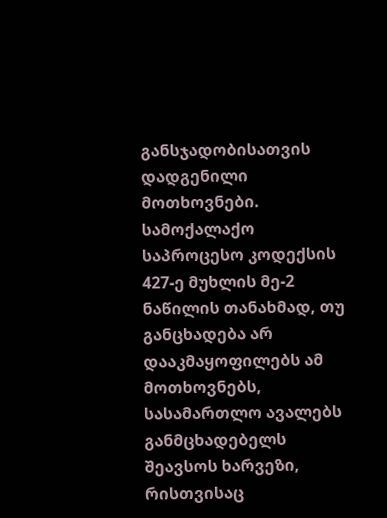განსჯადობისათვის დადგენილი მოთხოვნები.
სამოქალაქო საპროცესო კოდექსის 427-ე მუხლის მე-2 ნაწილის თანახმად, თუ განცხადება არ დააკმაყოფილებს ამ მოთხოვნებს, სასამართლო ავალებს განმცხადებელს შეავსოს ხარვეზი, რისთვისაც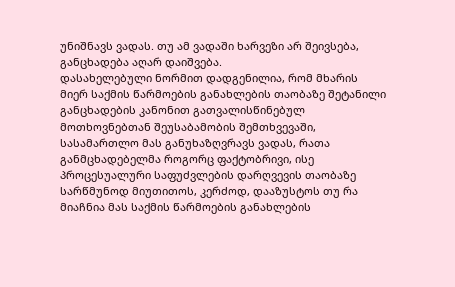უნიშნავს ვადას. თუ ამ ვადაში ხარვეზი არ შეივსება, განცხადება აღარ დაიშვება.
დასახელებული ნორმით დადგენილია, რომ მხარის მიერ საქმის წარმოების განახლების თაობაზე შეტანილი განცხადების კანონით გათვალისწინებულ მოთხოვნებთან შეუსაბამობის შემთხვევაში, სასამართლო მას განუხაზღვრავს ვადას, რათა განმცხადებელმა როგორც ფაქტობრივი, ისე პროცესუალური საფუძვლების დარღვევის თაობაზე სარწმუნოდ მიუთითოს, კერძოდ, დააზუსტოს თუ რა მიაჩნია მას საქმის წარმოების განახლების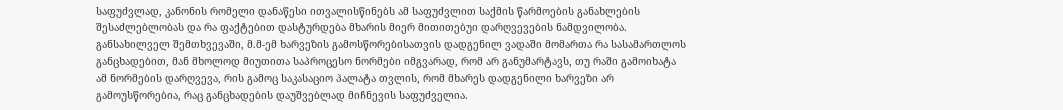საფუძვლად, კანონის რომელი დანაწესი ითვალისწინებს ამ საფუძვლით საქმის წარმოების განახლების შესაძლებლობას და რა ფაქტებით დასტურდება მხარის მიერ მითითებუი დარღვევების ნამდვილობა.
განსახილველ შემთხვევაში, მ.მ-ემ ხარვეზის გამოსწორებისათვის დადგენილ ვადაში მომართა რა სასამართლოს განცხადებით, მან მხოლოდ მიუთითა საპროცესო ნორმები იმგვარად, რომ არ განუმარტავს, თუ რაში გამოიხატა ამ ნორმების დარღვევა, რის გამოც საკასაციო პალატა თვლის, რომ მხარეს დადგენილი ხარვეზი არ გამოუსწორებია, რაც განცხადების დაუშვებლად მიჩნევის საფუძველია.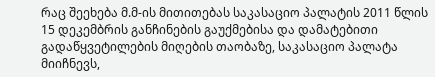რაც შეეხება მ.მ-ის მითითებას საკასაციო პალატის 2011 წლის 15 დეკემბრის განჩინების გაუქმებისა და დამატებითი გადაწყვეტილების მიღების თაობაზე, საკასაციო პალატა მიიჩნევს,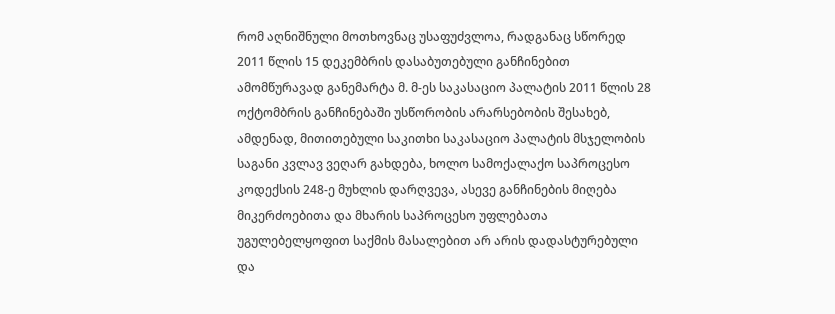რომ აღნიშნული მოთხოვნაც უსაფუძვლოა, რადგანაც სწორედ 2011 წლის 15 დეკემბრის დასაბუთებული განჩინებით ამომწურავად განემარტა მ. მ-ეს საკასაციო პალატის 2011 წლის 28 ოქტომბრის განჩინებაში უსწორობის არარსებობის შესახებ, ამდენად, მითითებული საკითხი საკასაციო პალატის მსჯელობის საგანი კვლავ ვეღარ გახდება, ხოლო სამოქალაქო საპროცესო კოდექსის 248-ე მუხლის დარღვევა, ასევე განჩინების მიღება მიკერძოებითა და მხარის საპროცესო უფლებათა უგულებელყოფით საქმის მასალებით არ არის დადასტურებული და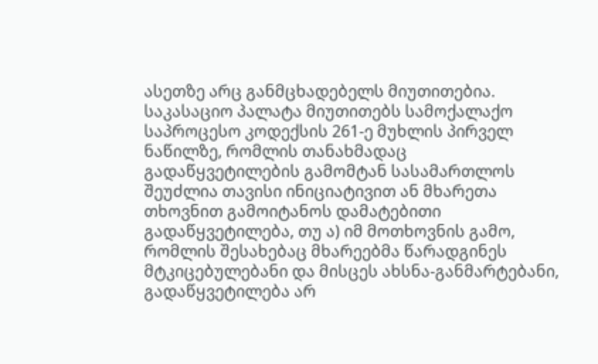ასეთზე არც განმცხადებელს მიუთითებია.
საკასაციო პალატა მიუთითებს სამოქალაქო საპროცესო კოდექსის 261-ე მუხლის პირველ ნაწილზე, რომლის თანახმადაც გადაწყვეტილების გამომტან სასამართლოს შეუძლია თავისი ინიციატივით ან მხარეთა თხოვნით გამოიტანოს დამატებითი გადაწყვეტილება, თუ ა) იმ მოთხოვნის გამო, რომლის შესახებაც მხარეებმა წარადგინეს მტკიცებულებანი და მისცეს ახსნა-განმარტებანი, გადაწყვეტილება არ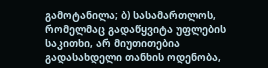გამოტანილა; ბ) სასამართლოს, რომელმაც გადაწყვიტა უფლების საკითხი, არ მიუთითებია გადასახდელი თანხის ოდენობა,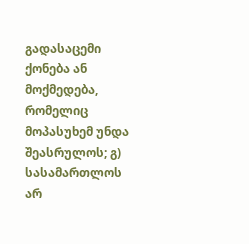გადასაცემი ქონება ან მოქმედება, რომელიც მოპასუხემ უნდა შეასრულოს; გ) სასამართლოს არ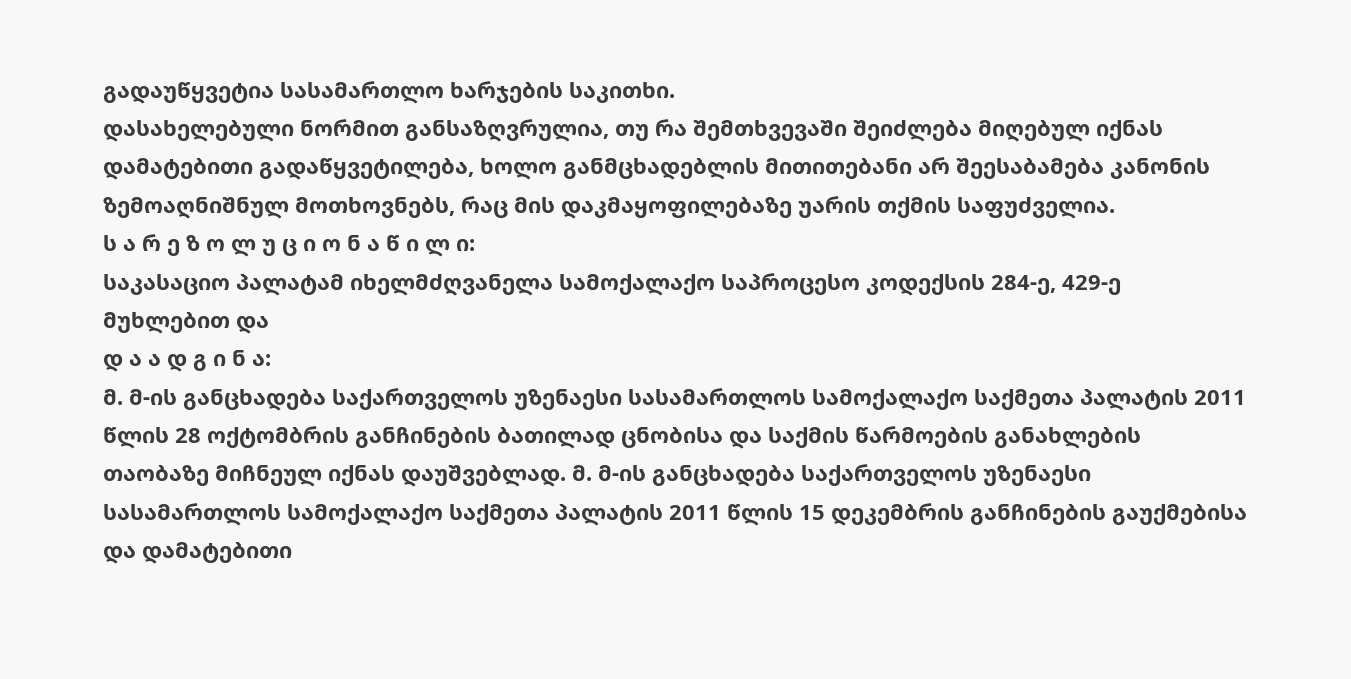გადაუწყვეტია სასამართლო ხარჯების საკითხი.
დასახელებული ნორმით განსაზღვრულია, თუ რა შემთხვევაში შეიძლება მიღებულ იქნას დამატებითი გადაწყვეტილება, ხოლო განმცხადებლის მითითებანი არ შეესაბამება კანონის ზემოაღნიშნულ მოთხოვნებს, რაც მის დაკმაყოფილებაზე უარის თქმის საფუძველია.
ს ა რ ე ზ ო ლ უ ც ი ო ნ ა წ ი ლ ი:
საკასაციო პალატამ იხელმძღვანელა სამოქალაქო საპროცესო კოდექსის 284-ე, 429-ე მუხლებით და
დ ა ა დ გ ი ნ ა:
მ. მ-ის განცხადება საქართველოს უზენაესი სასამართლოს სამოქალაქო საქმეთა პალატის 2011 წლის 28 ოქტომბრის განჩინების ბათილად ცნობისა და საქმის წარმოების განახლების თაობაზე მიჩნეულ იქნას დაუშვებლად. მ. მ-ის განცხადება საქართველოს უზენაესი სასამართლოს სამოქალაქო საქმეთა პალატის 2011 წლის 15 დეკემბრის განჩინების გაუქმებისა და დამატებითი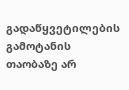გადაწყვეტილების გამოტანის თაობაზე არ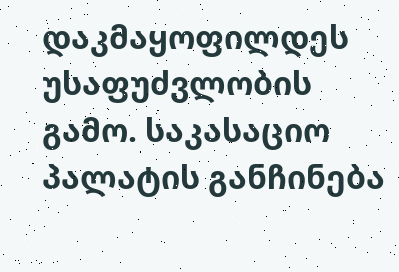დაკმაყოფილდეს უსაფუძვლობის გამო. საკასაციო პალატის განჩინება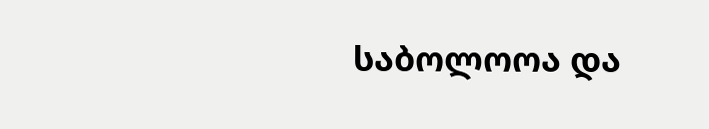საბოლოოა და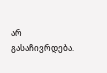არ გასაჩივრდება.